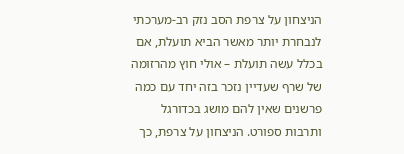הניצחון על צרפת הסב נזק רב-מערכתי לנבחרת יותר מאשר הביא תועלת, אם בכלל עשה תועלת – אולי חוץ מהרזומה של שרף שעדיין נזכר בזה יחד עם כמה פרשנים שאין להם מושג בכדורגל ותרבות ספורט. הניצחון על צרפת, כך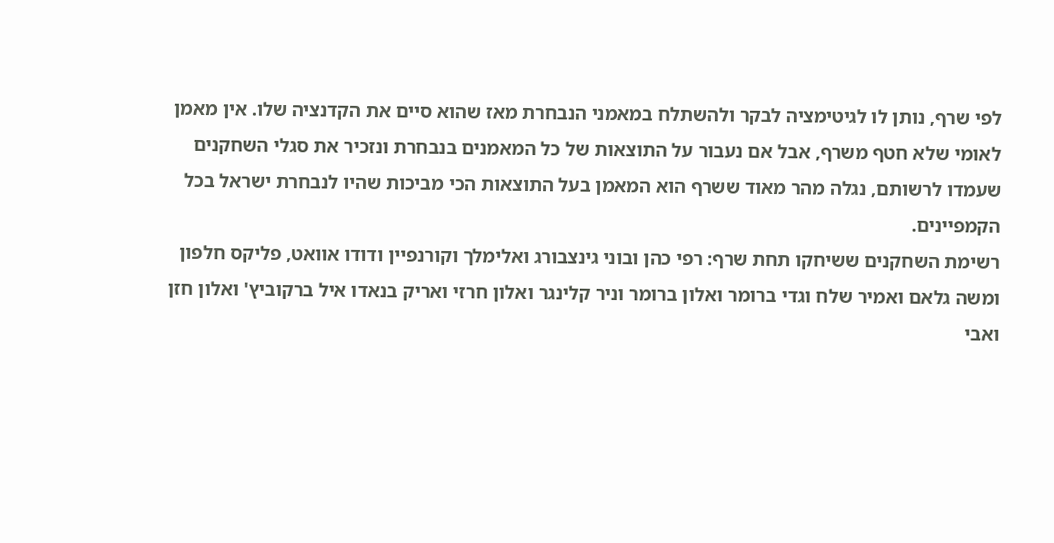לפי שרף, נותן לו לגיטימציה לבקר ולהשתלח במאמני הנבחרת מאז שהוא סיים את הקדנציה שלו. אין מאמן לאומי שלא חטף משרף, אבל אם נעבור על התוצאות של כל המאמנים בנבחרת ונזכיר את סגלי השחקנים שעמדו לרשותם, נגלה מהר מאוד ששרף הוא המאמן בעל התוצאות הכי מביכות שהיו לנבחרת ישראל בכל הקמפיינים.
רשימת השחקנים ששיחקו תחת שרף: רפי כהן ובוני גינצבורג ואלימלך וקורנפיין ודודו אוואט, פליקס חלפון ומשה גלאם ואמיר שלח וגדי ברומר ואלון ברומר וניר קלינגר ואלון חרזי ואריק בנאדו איל ברקוביץ' ואלון חזן ואבי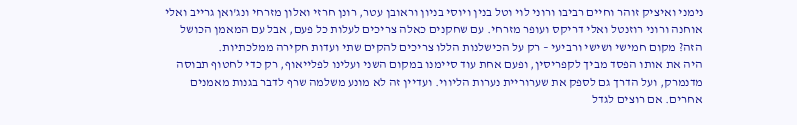נימני ואיציק זוהר וחיים רביבו ורוני לוי וטל בנין ויוסי בניון וראובן עטר, רונן חרזי ואלון מזרחי ונג'ואן גרייב ואלי אוחנה ורוני רוזנטל ואלי דריקס ועופר מזרחי. עם שחקנים כאלה צריכים לעלות כל פעם, אבל עם המאמן הכושל הזה? מקום חמישי ושישי ורביעי – רק על הכישלנות הללו צריכים להקים שתי ועדות חקירה ממלכתיות.
היה את אותו הפסד מביך לקפריסין, ופעם אחת עוד סיימנו במקום השני ועלינו לפלייאוף, רק כדי לחטוף תבוסה מדנמרק, ועל הדרך גם לספק את שערוריית נערות הליווי. ועדיין זה לא מונע משלמה שרף לדבר בגנות מאמנים אחרים. אם רוצים לגדל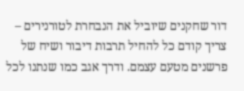דור שחקנים שיוביל את הנבחרת לטורנירים – צריך קודם כל להחיל תרבות דיבור ושיח של פרשנים מטעם עצמם. ודרך אגב כמו שנתנו לכל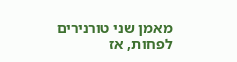מאמן שני טורנירים לפחות, אז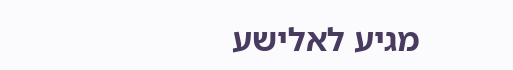מגיע לאלישע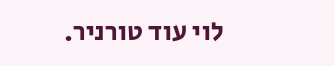לוי עוד טורניר.